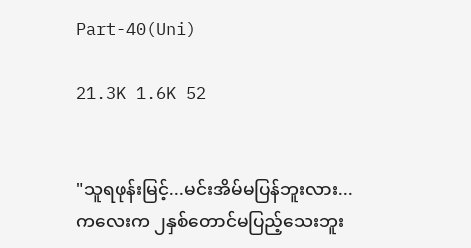Part-40(Uni)

21.3K 1.6K 52


"သူရဖုန်းမြင့်...မင်းအိမ်မပြန်ဘူးလား...
ကလေးက ၂နှစ်တောင်မပြည့်သေးဘူး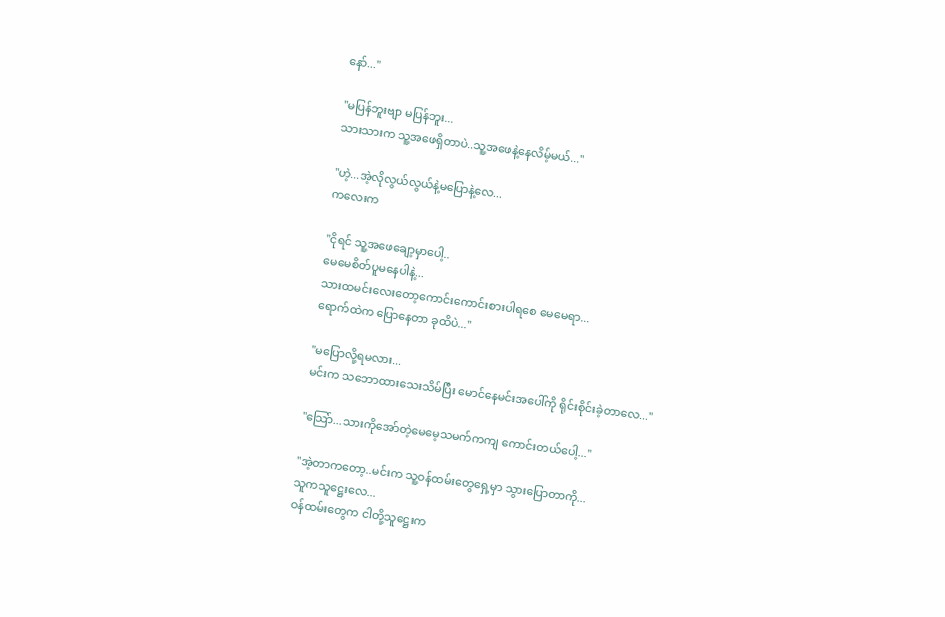နော်..."

"မပြန်ဘူးဗျာ မပြန်ဘူး...
သားသားက သူ့အဖေရှိတာပဲ..သူ့အဖေနဲ့နေလိမ့်မယ်..."

"ဟဲ့...အဲ့လိုလွယ်လွယ်နဲ့မပြောနဲ့လေ...
ကလေးက

"ငိုရင် သူ့အဖေချော့မှာပေါ့..
မေမေစိတ်ပူမနေပါနဲ့...
သားထမင်းလေးတော့ကောင်းကောင်းစားပါရစေ မေမေရာ...
ရောက်ထဲက ပြောနေတာ ခုထိပဲ..."

"မပြောလို့ရမလား...
မင်းက သဘောထားသေးသိမ်ပြီး မောင်နေမင်းအပေါ်ကို ရိုင်းစိုင်းခဲ့တာလေ..."

"သြော်...သားကိုအော်တဲ့မေမေ့သမက်ကကျ ကောင်းတယ်ပေါ့..."

"အဲ့တာကတော့..မင်းက သူ့ဝန်ထမ်းတွေရှေ့မှာ သွားပြောတာကို...
သူကသူဋ္ဌေးလေ...
ဝန်ထမ်းတွေက ငါတို့သူဋ္ဌေးက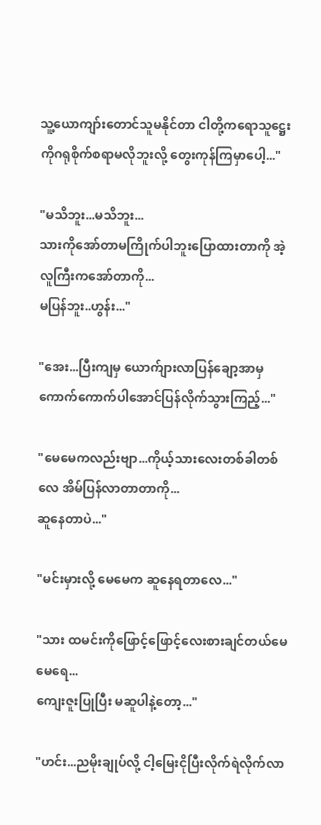သူ့ယောကျာ်းတောင်သူမနိုင်တာ ငါတို့ကရောသူဋ္ဌေးကိုဂရုစိုက်စရာမလိုဘူးလို့ တွေးကုန်ကြမှာပေါ့..."

"မသိဘူး...မသိဘူး...
သားကိုအော်တာမကြိုက်ပါဘူးပြောထားတာကို အဲ့လူကြီးကအော်တာကို...
မပြန်ဘူး..ဟွန်း..."

"အေး...ပြီးကျမှ ယောက်ျားလာပြန်ချော့အာမှ ကောက်ကောက်ပါအောင်ပြန်လိုက်သွားကြည့်..."

"မေမေကလည်းဗျာ...ကိုယ့်သားလေးတစ်ခါတစ်လေ အိမ်ပြန်လာတာတာကို...
ဆူနေတာပဲ..."

"မင်းမှားလို့ မေမေက ဆူနေရတာလေ..."

"သား ထမင်းကိုဖြောင့်ဖြောင့်လေးစားချင်တယ်မေမေရေ...
ကျေးဇူးပြုပြီး မဆူပါနဲ့တော့..."

"ဟင်း...ညမိုးချုပ်လို့ ငါ့မြေးငိုပြီးလိုက်ရဲလိုက်လာ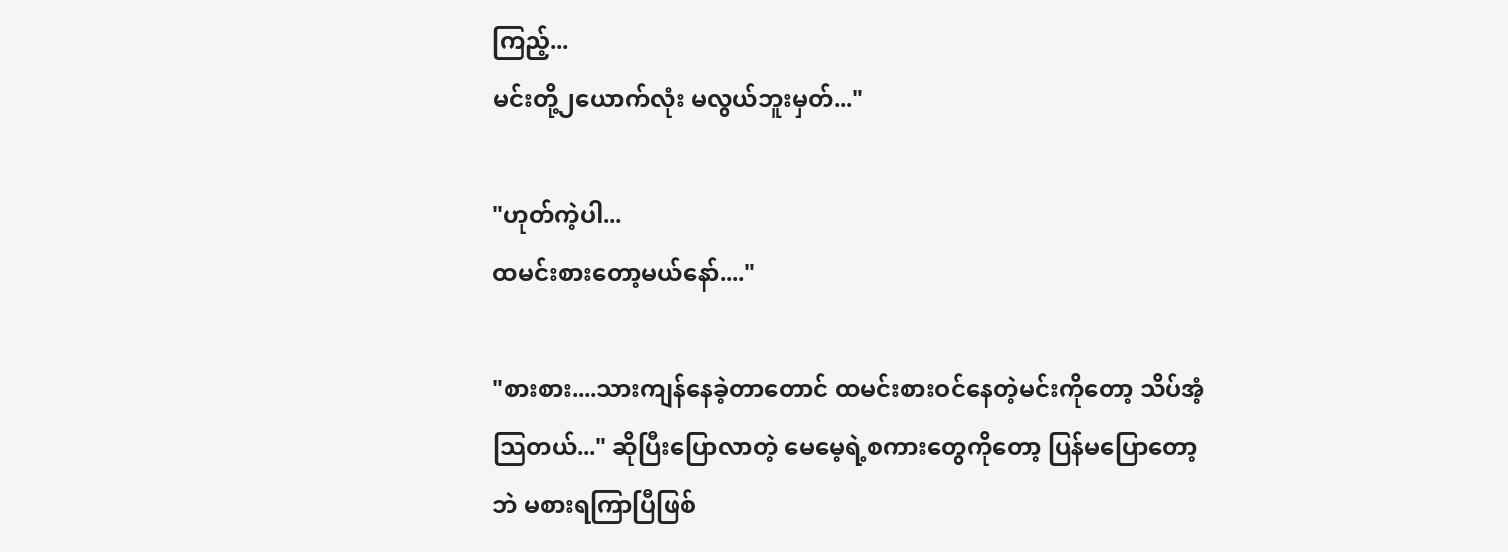ကြည့်...
မင်းတို့၂ယောက်လုံး မလွယ်ဘူးမှတ်..."

"ဟုတ်ကဲ့ပါ...
ထမင်းစားတော့မယ်နော်...."

"စားစား....သားကျန်နေခဲ့တာတောင် ထမင်းစားဝင်နေတဲ့မင်းကိုတော့ သိပ်အံ့သြတယ်..." ဆိုပြီးပြောလာတဲ့ မေမေ့ရဲ့စကားတွေကိုတော့ ပြန်မပြောတော့ဘဲ မစားရကြာပြီဖြစ်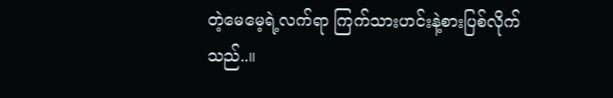တဲ့မေမေ့ရဲ့လက်ရာ ကြက်သားဟင်းနဲ့စားပြစ်လိုက်သည်..။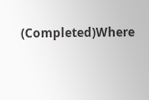(Completed)Where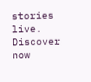stories live. Discover now